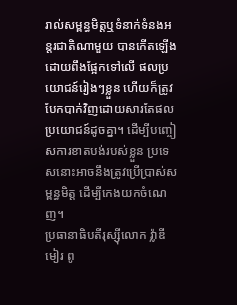រាល់សម្ពន្ធមិត្តឬទំនាក់ទំនងអន្តរជាតិណាមួយ បានកើតឡើងដោយពឹងផ្អែកទៅលើ ផលប្រយោជន៍រៀងៗខ្លួន ហើយក៏ត្រូវបែកបាក់វិញដោយសារតែផលប្រយោជន៍ដូចគ្នា។ ដើម្បីបញ្ចៀសការខាតបង់របស់ខ្លួន ប្រទេសនោះអាចនឹងត្រូវប្រើប្រាស់សម្ពន្ធមិត្ត ដើម្បីកេងយកចំណេញ។
ប្រធានាធិបតីរុស្ស៊ីលោក វ៉្លាឌីមៀរ ពូ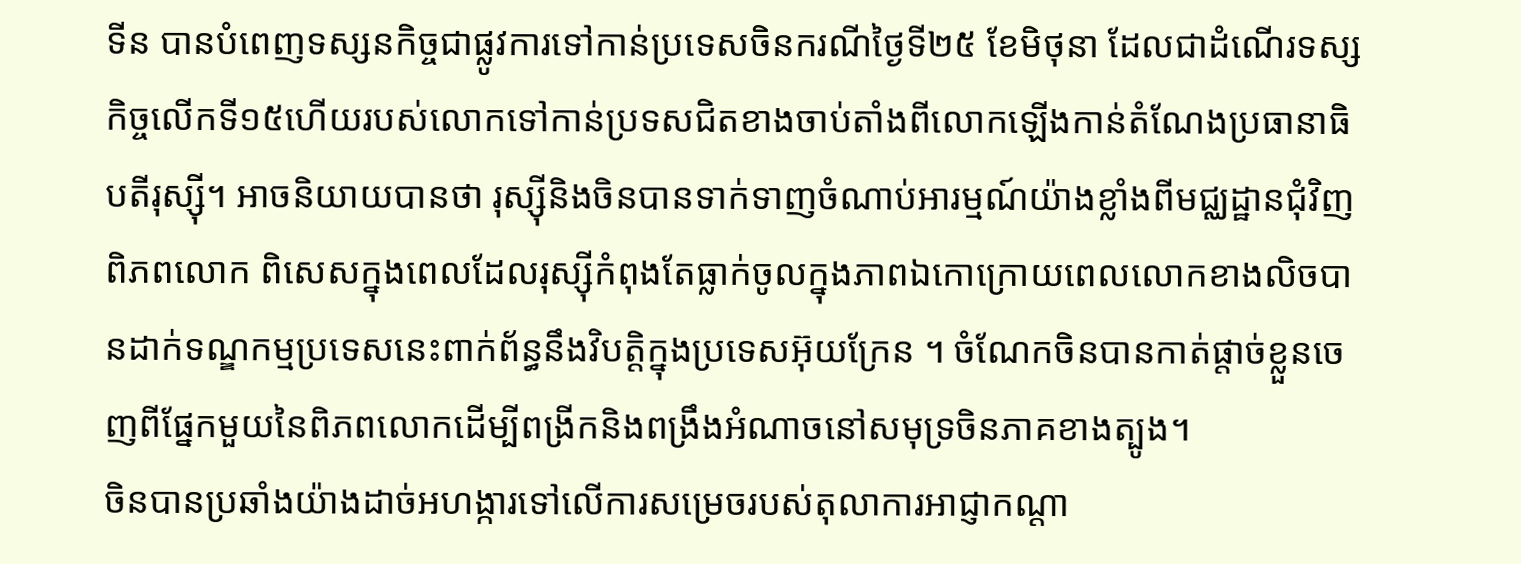ទីន បានបំពេញទស្សនកិច្ចជាផ្លូវការទៅកាន់ប្រទេសចិនករណីថ្ងៃទី២៥ ខែមិថុនា ដែលជាដំណើរទស្សកិច្ចលើកទី១៥ហើយរបស់លោកទៅកាន់ប្រទសជិតខាងចាប់តាំងពីលោកឡើងកាន់តំណែងប្រធានាធិបតីរុស្ស៊ី។ អាចនិយាយបានថា រុស្ស៊ីនិងចិនបានទាក់ទាញចំណាប់អារម្មណ៍យ៉ាងខ្លាំងពីមជ្ឈដ្ឋានជុំវិញពិភពលោក ពិសេសក្នុងពេលដែលរុស្ស៊ីកំពុងតែធ្លាក់ចូលក្នុងភាពឯកោក្រោយពេលលោកខាងលិចបានដាក់ទណ្ឌកម្មប្រទេសនេះពាក់ព័ន្ធនឹងវិបត្តិក្នុងប្រទេសអ៊ុយក្រែន ។ ចំណែកចិនបានកាត់ផ្តាច់ខ្លួនចេញពីផ្នែកមួយនៃពិភពលោកដើម្បីពង្រីកនិងពង្រឹងអំណាចនៅសមុទ្រចិនភាគខាងត្បូង។
ចិនបានប្រឆាំងយ៉ាងដាច់អហង្ការទៅលើការសម្រេចរបស់តុលាការអាជ្ញាកណ្តា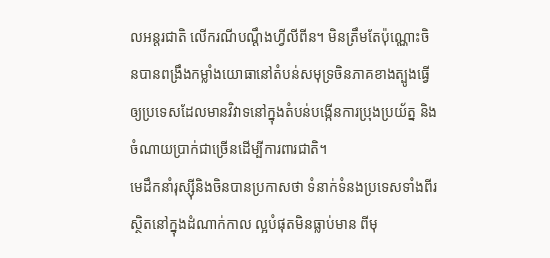លអន្តរជាតិ លើករណីបណ្តឹងហ្វីលីពីន។ មិនត្រឹមតែប៉ុណ្ណោះចិនបានពង្រឹងកម្លាំងយោធានៅតំបន់សមុទ្រចិនភាគខាងត្បូងធ្វើឲ្យប្រទេសដែលមានវិវាទនៅក្នុងតំបន់បង្កើនការប្រុងប្រយ័ត្ន និងចំណាយប្រាក់ជាច្រើនដើម្បីការពារជាតិ។
មេដឹកនាំរុស្ស៊ីនិងចិនបានប្រកាសថា ទំនាក់ទំនងប្រទេសទាំងពីរស្ថិតនៅក្នុងដំណាក់កាល ល្អបំផុតមិនធ្លាប់មាន ពីមុ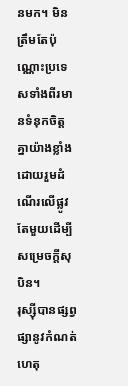នមក។ មិនត្រឹមតែប៉ុណ្ណោះប្រទេសទាំងពីរមានទំនុកចិត្តគ្នាយ៉ាងខ្លាំង ដោយរួមដំណើរលើផ្លូវតែមួយដើម្បីសម្រេចក្តីសុបិន។
រុស្ស៊ីបានផ្សព្វផ្សានូវកំណត់ហេតុ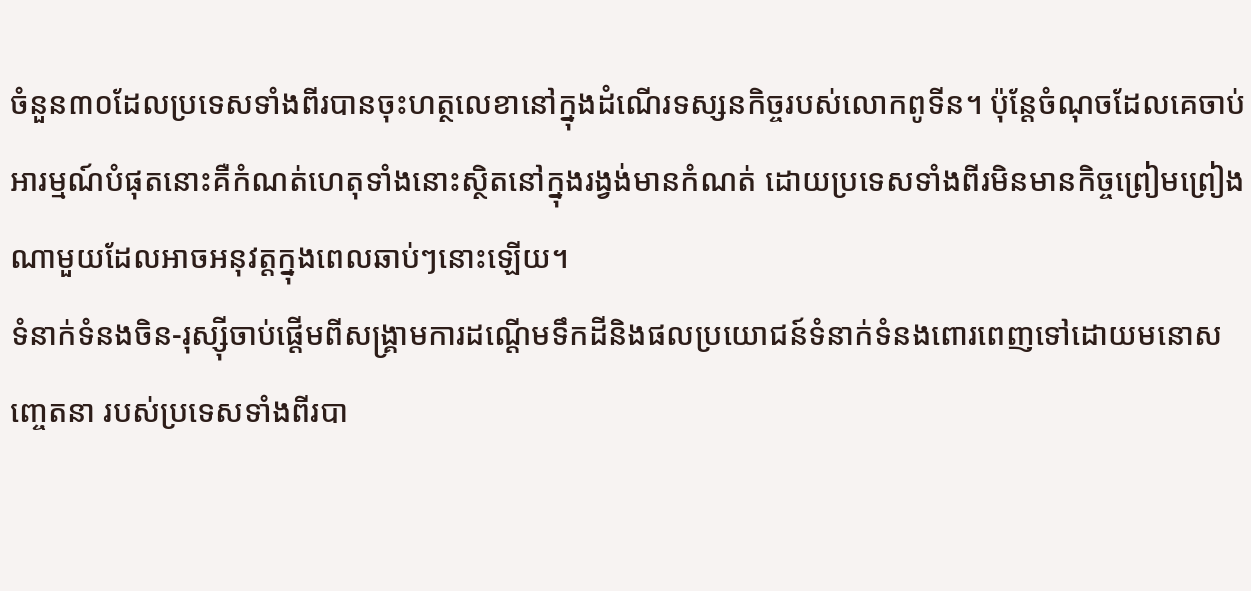ចំនួន៣០ដែលប្រទេសទាំងពីរបានចុះហត្ថលេខានៅក្នុងដំណើរទស្សនកិច្ចរបស់លោកពូទីន។ ប៉ុន្តែចំណុចដែលគេចាប់អារម្មណ៍បំផុតនោះគឺកំណត់ហេតុទាំងនោះស្ថិតនៅក្នុងរង្វង់មានកំណត់ ដោយប្រទេសទាំងពីរមិនមានកិច្ចព្រៀមព្រៀងណាមួយដែលអាចអនុវត្តក្នុងពេលឆាប់ៗនោះឡើយ។
ទំនាក់ទំនងចិន-រុស្ស៊ីចាប់ផ្តើមពីសង្គ្រាមការដណ្តើមទឹកដីនិងផលប្រយោជន៍ទំនាក់ទំនងពោរពេញទៅដោយមនោសញ្ចេតនា របស់ប្រទេសទាំងពីរបា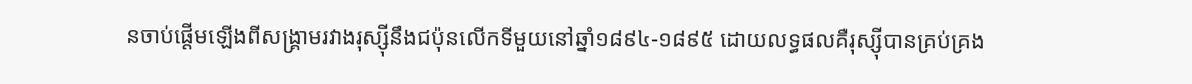នចាប់ផ្តើមឡើងពីសង្រ្គាមរវាងរុស្ស៊ីនឹងជប៉ុនលើកទីមួយនៅឆ្នាំ១៨៩៤-១៨៩៥ ដោយលទ្ធផលគឺរុស្ស៊ីបានគ្រប់គ្រង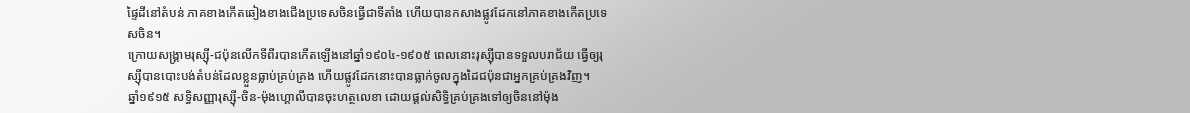ផ្ទៃដីនៅតំបន់ ភាគខាងកើតឆៀងខាងជើងប្រទេសចិនធ្វើជាទីតាំង ហើយបានកសាងផ្លូវដែកនៅភាគខាងកើតប្រទេសចិន។
ក្រោយសង្គ្រាមរុស្ស៊ី-ជប៉ុនលើកទីពីរបានកើតឡើងនៅឆ្នាំ១៩០៤-១៩០៥ ពេលនោះរុស្ស៊ីបានទទួលបរាជ័យ ធ្វើឲ្យរុស្ស៊ីបានបោះបង់តំបន់ដែលខ្លួនធ្លាប់គ្រប់គ្រង ហើយផ្លូវដែកនោះបានធ្លាក់ចូលក្នុងដៃជប៉ុនជាអ្នកគ្រប់គ្រងវិញ។
ឆ្នាំ១៩១៥ សទ្ធិសញ្ញារុស្ស៊ី-ចិន-ម៉ុងហ្គោលីបានចុះហត្ថលេខា ដោយផ្តល់សិទ្ធិគ្រប់គ្រងទៅឲ្យចិននៅម៉ុង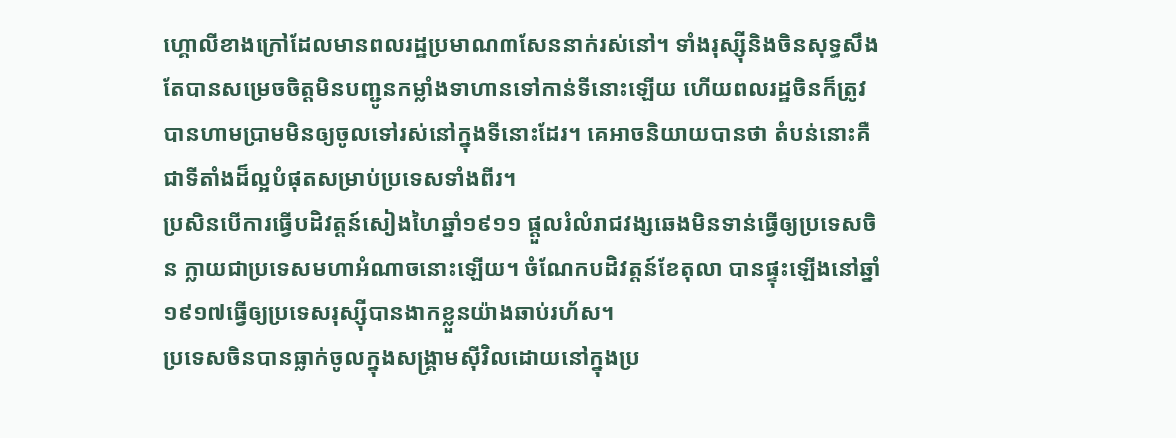ហ្គោលីខាងក្រៅដែលមានពលរដ្ឋប្រមាណ៣សែននាក់រស់នៅ។ ទាំងរុស្ស៊ីនិងចិនសុទ្ធសឹងតែបានសម្រេចចិត្តមិនបញ្ជូនកម្លាំងទាហានទៅកាន់ទីនោះឡើយ ហើយពលរដ្ឋចិនក៏ត្រូវបានហាមប្រាមមិនឲ្យចូលទៅរស់នៅក្នុងទីនោះដែរ។ គេអាចនិយាយបានថា តំបន់នោះគឺជាទីតាំងដ៏ល្អបំផុតសម្រាប់ប្រទេសទាំងពីរ។
ប្រសិនបើការធ្វើបដិវត្ដន៍សៀងហៃឆ្នាំ១៩១១ ផ្តួលរំលំរាជវង្សឆេងមិនទាន់ធ្វើឲ្យប្រទេសចិន ក្លាយជាប្រទេសមហាអំណាចនោះឡើយ។ ចំណែកបដិវត្តន៍ខែតុលា បានផ្ទុះឡើងនៅឆ្នាំ១៩១៧ធ្វើឲ្យប្រទេសរុស្ស៊ីបានងាកខ្លួនយ៉ាងឆាប់រហ័ស។
ប្រទេសចិនបានធ្លាក់ចូលក្នុងសង្គ្រាមស៊ីវិលដោយនៅក្នុងប្រ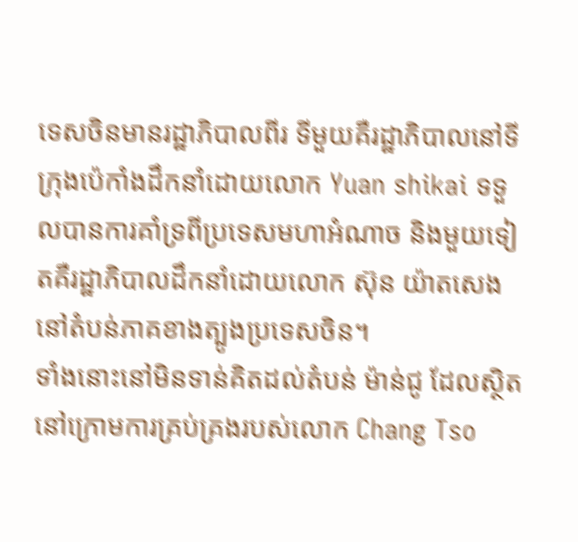ទេសចិនមានរដ្ឋាភិបាលពីរ ទីមួយគឺរដ្ឋាភិបាលនៅទីក្រុងប៉េកាំងដឹកនាំដោយលោក Yuan shikai ទទួលបានការគាំទ្រពីប្រទេសមហាអំណាច និងមួយទៀតគឺរដ្ឋាភិបាលដឹកនាំដោយលោក ស៊ុន យ៉ាតសេង នៅតំបន់ភាគខាងត្បូងប្រទេសចិន។
ទាំងនោះនៅមិនទាន់គិតដល់តំបន់ ម៉ាន់ជូ ដែលស្ថិតនៅក្រោមការគ្រប់គ្រងរបស់លោក Chang Tso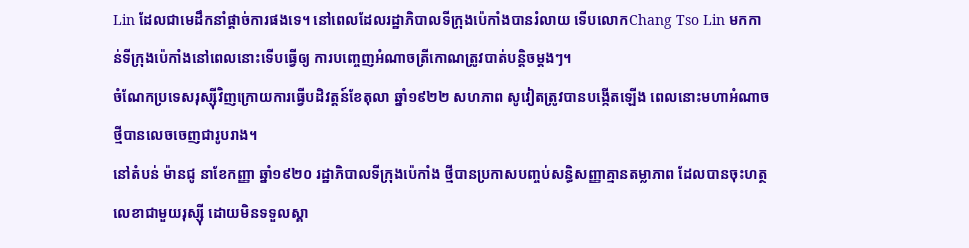Lin ដែលជាមេដឹកនាំផ្តាច់ការផងទេ។ នៅពេលដែលរដ្ឋាភិបាលទីក្រុងប៉េកាំងបានរំលាយ ទើបលោកChang Tso Lin មកកាន់ទីក្រុងប៉េកាំងនៅពេលនោះទើបធ្វើឲ្យ ការបញ្ចេញអំណាចត្រីកោណត្រូវបាត់បន្តិចម្តងៗ។
ចំណែកប្រទេសរុស្ស៊ីវិញក្រោយការធ្វើបដិវត្តន៍ខែតុលា ឆ្នាំ១៩២២ សហភាព សូវៀតត្រូវបានបង្កើតឡើង ពេលនោះមហាអំណាចថ្មីបានលេចចេញជារូបរាង។
នៅតំបន់ ម៉ានជូ នាខែកញ្ញា ឆ្នាំ១៩២០ រដ្ឋាភិបាលទីក្រុងប៉េកាំង ថ្មីបានប្រកាសបញ្ចប់សន្ធិសញ្ញាគ្មានតម្លាភាព ដែលបានចុះហត្ថលេខាជាមួយរុស្ស៊ី ដោយមិនទទួលស្គា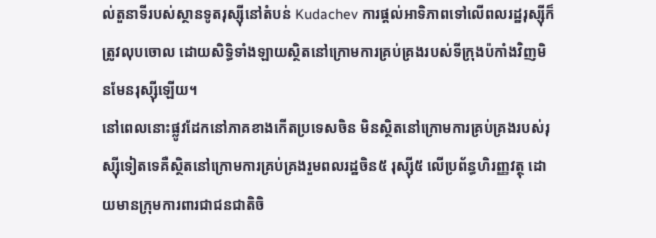ល់តួនាទីរបស់ស្ថានទូតរុស្ស៊ីនៅតំបន់ Kudachev ការផ្តល់អាទិភាពទៅលើពលរដ្ឋរុស្ស៊ីក៏ត្រូវលុបចោល ដោយសិទ្ធិទាំងឡាយស្ថិតនៅក្រោមការគ្រប់គ្រងរបស់ទីក្រុងប៉កាំងវិញមិនមែនរុស្ស៊ីឡើយ។
នៅពេលនោះផ្លូវដែកនៅភាគខាងកើតប្រទេសចិន មិនស្ថិតនៅក្រោមការគ្រប់គ្រងរបស់រុស្ស៊ីទៀតទេគឺស្ថិតនៅក្រោមការគ្រប់គ្រងរួមពលរដ្ឋចិន៥ រុស្ស៊ី៥ លើប្រព័ន្ធហិរញ្ញវត្ថុ ដោយមានក្រុមការពារជាជនជាតិចិ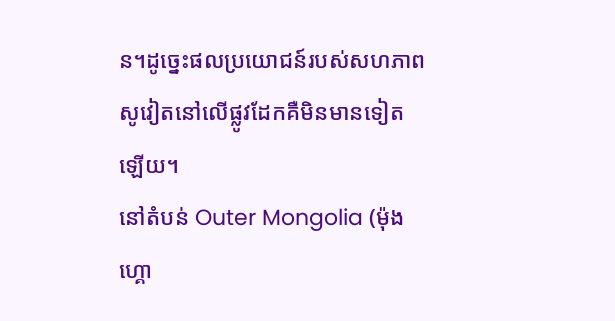ន។ដូច្នេះផលប្រយោជន៍របស់សហភាពសូវៀតនៅលើផ្លូវដែកគឺមិនមានទៀតឡើយ។
នៅតំបន់ Outer Mongolia (ម៉ុងហ្គោ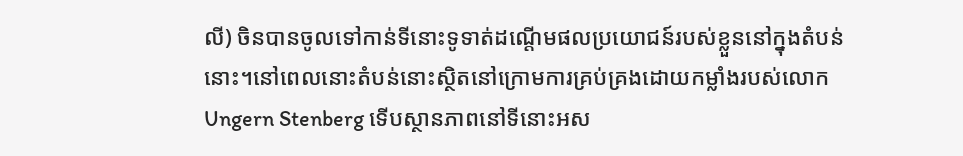លី) ចិនបានចូលទៅកាន់ទីនោះទូទាត់ដណ្តើមផលប្រយោជន៍របស់ខ្លួននៅក្នុងតំបន់នោះ។នៅពេលនោះតំបន់នោះស្ថិតនៅក្រោមការគ្រប់គ្រងដោយកម្លាំងរបស់លោក Ungern Stenberg ទើបស្ថានភាពនៅទីនោះអស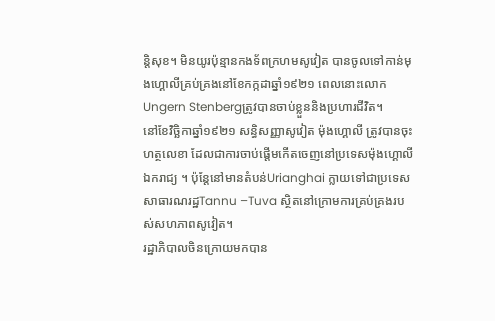ន្តិសុខ។ មិនយូរប៉ុន្មានកងទ័ពក្រហមសូវៀត បានចូលទៅកាន់មុងហ្គោលីគ្រប់គ្រងនៅខែកក្កដាឆ្នាំ១៩២១ ពេលនោះលោក Ungern Stenbergត្រូវបានចាប់ខ្លួននិងប្រហារជីវិត។
នៅខែវិច្ឆិកាឆ្នាំ១៩២១ សន្ធិសញ្ញាសូវៀត ម៉ុងហ្គោលី ត្រូវបានចុះហត្ថលេខា ដែលជាការចាប់ផ្តើមកើតចេញនៅប្រទេសម៉ុងហ្គោលីឯករាជ្យ ។ ប៉ុន្តែនៅមានតំបន់Urianghai ក្លាយទៅជាប្រទេសសាធារណរដ្ឋTannu –Tuva ស្ថិតនៅក្រោមការគ្រប់គ្រងរបស់សហភាពសូវៀត។
រដ្ឋាភិបាលចិនក្រោយមកបាន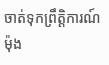ចាត់ទុកព្រឹត្តិការណ៍ម៉ុង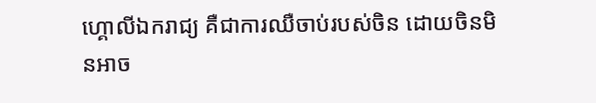ហ្គោលីឯករាជ្យ គឺជាការឈឺចាប់របស់ចិន ដោយចិនមិនអាច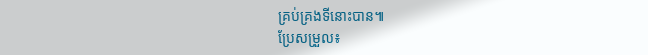គ្រប់គ្រងទីនោះបាន៕
ប្រែសម្រួល៖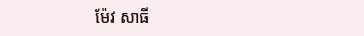ម៉ែវ សាធី